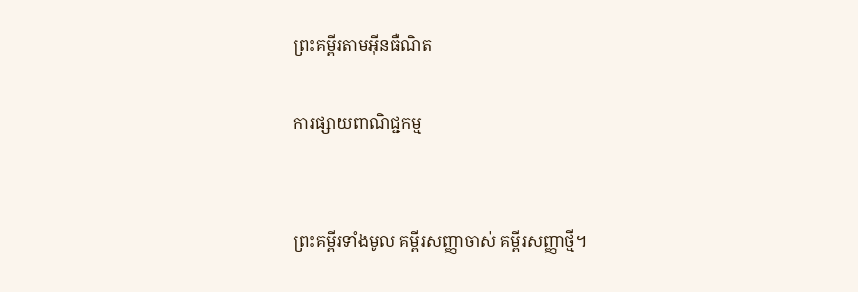ព្រះគម្ពីរតាមអ៊ីនធឺណិត

ការផ្សាយពាណិជ្ជកម្ម


ព្រះគម្ពីរទាំងមូល គម្ពីរសញ្ញាចាស់ គម្ពីរសញ្ញាថ្មី។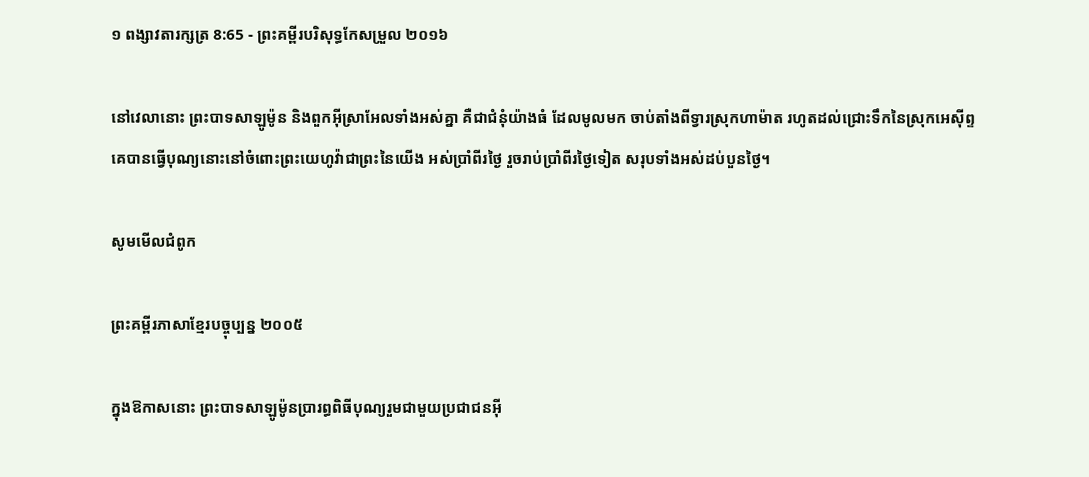១ ពង្សាវ‌តារ‌ក្សត្រ 8:65 - ព្រះគម្ពីរបរិសុទ្ធកែសម្រួល ២០១៦

នៅវេលានោះ ព្រះបាទសាឡូម៉ូន និងពួកអ៊ីស្រា‌អែលទាំងអស់គ្នា គឺជាជំនុំយ៉ាងធំ ដែលមូលមក ចាប់តាំងពីទ្វារស្រុកហាម៉ាត រហូតដល់ជ្រោះទឹកនៃស្រុកអេស៊ីព្ទ គេបានធ្វើបុណ្យនោះនៅចំពោះព្រះ‌យេហូវ៉ាជាព្រះនៃយើង អស់ប្រាំពីរថ្ងៃ រួចរាប់ប្រាំពីរថ្ងៃទៀត សរុបទាំងអស់ដប់បួនថ្ងៃ។

សូមមើលជំពូក

ព្រះគម្ពីរភាសាខ្មែរបច្ចុប្បន្ន ២០០៥

ក្នុងឱកាសនោះ ព្រះ‌បាទសាឡូម៉ូនប្រារព្ធពិធីបុណ្យរួមជាមួយប្រជា‌ជនអ៊ី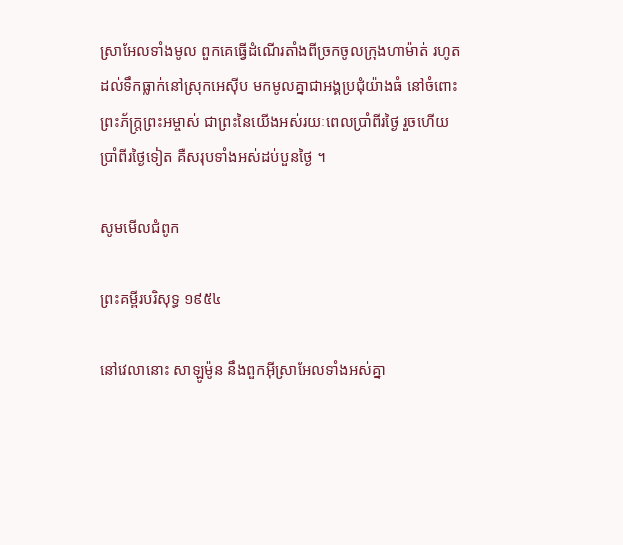ស្រា‌អែលទាំងមូល ពួកគេធ្វើដំណើរតាំងពីច្រកចូលក្រុងហា‌ម៉ាត់ រហូតដល់ទឹកធ្លាក់នៅស្រុកអេស៊ីប មកមូលគ្នាជាអង្គប្រជុំយ៉ាងធំ នៅចំពោះព្រះ‌ភ័ក្ត្រព្រះ‌អម្ចាស់ ជាព្រះនៃយើងអស់រយៈពេលប្រាំ‌ពីរថ្ងៃ រួចហើយប្រាំ‌ពីរថ្ងៃទៀត គឺសរុបទាំងអស់ដប់‌បួនថ្ងៃ ។

សូមមើលជំពូក

ព្រះគម្ពីរបរិសុទ្ធ ១៩៥៤

នៅវេលានោះ សាឡូម៉ូន នឹងពួកអ៊ីស្រាអែលទាំងអស់គ្នា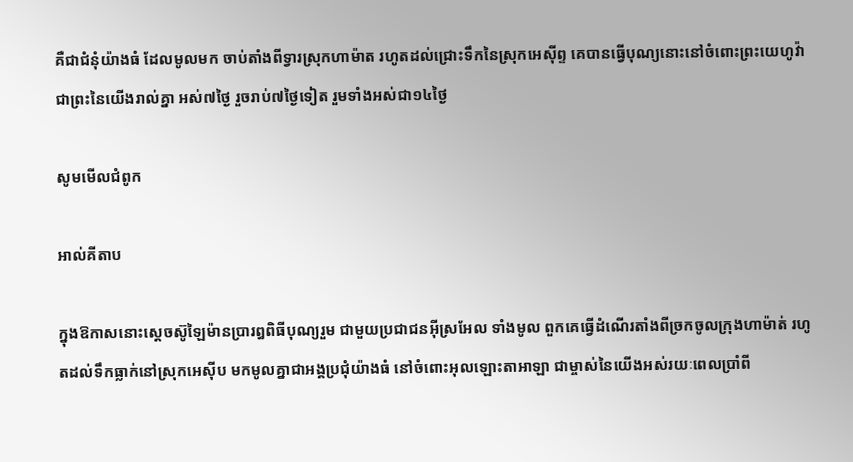គឺជាជំនុំយ៉ាងធំ ដែលមូលមក ចាប់តាំងពីទ្វារស្រុកហាម៉ាត រហូតដល់ជ្រោះទឹកនៃស្រុកអេស៊ីព្ទ គេបានធ្វើបុណ្យនោះនៅចំពោះព្រះ‌យេហូវ៉ាជាព្រះនៃយើងរាល់គ្នា អស់៧ថ្ងៃ រួចរាប់៧ថ្ងៃទៀត រួមទាំងអស់ជា១៤ថ្ងៃ

សូមមើលជំពូក

អាល់គីតាប

ក្នុងឱកាសនោះស្តេចស៊ូឡៃ‌ម៉ានប្រារឰពិធីបុណ្យរួម ជាមួយប្រជា‌ជនអ៊ីស្រ‌អែល ទាំងមូល ពួកគេធ្វើដំណើរតាំងពីច្រកចូលក្រុងហា‌ម៉ាត់ រហូតដល់ទឹកធ្លាក់នៅស្រុកអេស៊ីប មកមូលគ្នាជាអង្គប្រជុំយ៉ាងធំ នៅចំពោះអុលឡោះ‌តាអាឡា ជាម្ចាស់នៃយើងអស់រយៈពេលប្រាំពី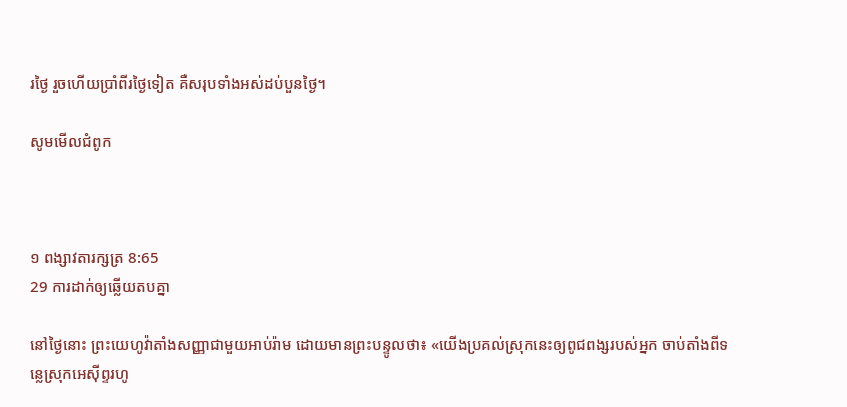រថ្ងៃ រួចហើយប្រាំពីរថ្ងៃទៀត គឺសរុបទាំងអស់ដប់‌បួនថ្ងៃ។

សូមមើលជំពូក



១ ពង្សាវ‌តារ‌ក្សត្រ 8:65
29 ការដាក់ឲ្យឆ្លើយតបគ្នា

នៅថ្ងៃនោះ ព្រះ‌យេហូវ៉ាតាំងសញ្ញាជា‌មួយអាប់‌រ៉ាម ដោយមានព្រះបន្ទូលថា៖ «យើងប្រគល់ស្រុកនេះឲ្យពូជ‌ពង្សរបស់អ្នក ចាប់តាំងពីទន្លេស្រុកអេស៊ីព្ទរហូ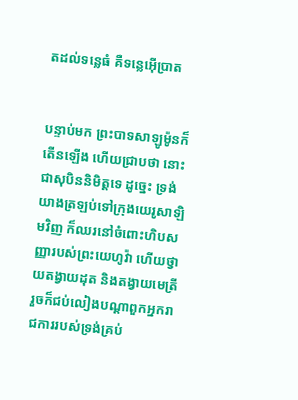តដល់ទន្លេធំ គឺទន្លេអ៊ើប្រាត


បន្ទាប់មក ព្រះបាទសាឡូម៉ូនក៏តើនឡើង ហើយជ្រាបថា នោះជាសុបិននិមិត្តទេ ដូច្នេះ ទ្រង់យាងត្រឡប់ទៅក្រុងយេរូ‌សាឡិមវិញ ក៏ឈរនៅចំពោះហិបសញ្ញារបស់ព្រះ‌យេហូវ៉ា ហើយថ្វាយតង្វាយដុត និងតង្វាយមេត្រី រួចក៏ជប់‌លៀងបណ្ដាពួកអ្នករាជ‌ការរបស់ទ្រង់គ្រប់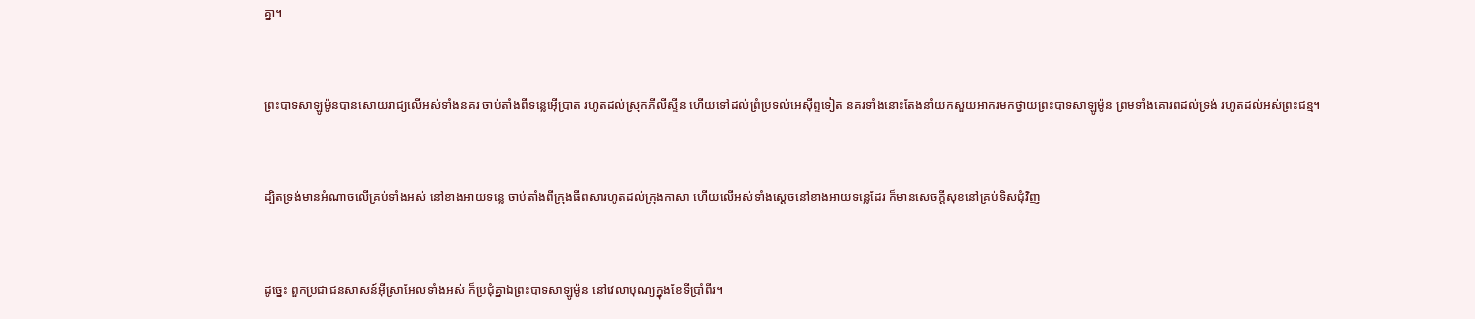គ្នា។


ព្រះបាទសាឡូម៉ូនបានសោយ‌រាជ្យលើអស់ទាំងនគរ ចាប់តាំងពីទន្លេអ៊ើប្រាត រហូតដល់ស្រុកភីលី‌ស្ទីន ហើយទៅដល់ព្រំប្រទល់អេស៊ីព្ទទៀត នគរទាំងនោះតែងនាំយកសួយ‌អាករមកថ្វាយព្រះបាទសាឡូម៉ូន ព្រមទាំងគោរពដល់ទ្រង់ រហូតដល់អស់ព្រះ‌ជន្ម។


ដ្បិតទ្រង់មានអំណាចលើគ្រប់ទាំងអស់ នៅខាងអាយទន្លេ ចាប់តាំងពីក្រុងធីពសារហូតដល់ក្រុងកាសា ហើយលើអស់ទាំងស្តេចនៅខាងអាយទន្លេដែរ ក៏មានសេចក្ដីសុខនៅគ្រប់ទិសជុំ‌វិញ


ដូច្នេះ ពួកប្រជាជនសាសន៍អ៊ីស្រា‌អែលទាំងអស់ ក៏ប្រជុំគ្នាឯព្រះបាទសាឡូម៉ូន នៅវេលាបុណ្យក្នុងខែទីប្រាំពីរ។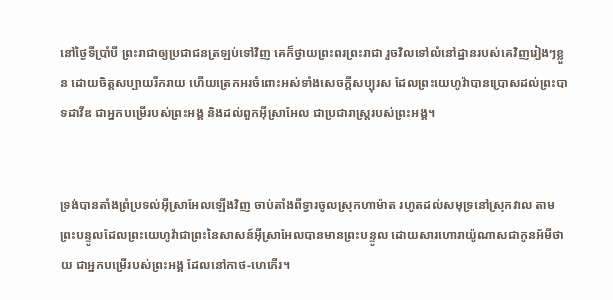នៅថ្ងៃទីប្រាំបី ព្រះរាជាឲ្យប្រជាជនត្រឡប់ទៅវិញ គេក៏ថ្វាយព្រះពរព្រះរាជា រួចវិលទៅលំនៅដ្ឋានរបស់គេវិញរៀងៗខ្លួន ដោយចិត្តសប្បាយរីករាយ ហើយត្រេក‌អរចំពោះអស់ទាំងសេចក្ដីសប្បុរស ដែលព្រះ‌យេហូវ៉ាបានប្រោសដល់ព្រះបាទដាវីឌ ជាអ្នកបម្រើរបស់ព្រះ‌អង្គ និងដល់ពួកអ៊ីស្រា‌អែល ជាប្រជា‌រាស្ត្ររបស់ព្រះ‌អង្គ។


ទ្រង់បានតាំងព្រំប្រទល់អ៊ីស្រា‌អែលឡើងវិញ ចាប់តាំងពីទ្វារចូលស្រុកហាម៉ាត រហូតដល់សមុទ្រនៅស្រុកវាល តាមព្រះ‌បន្ទូលដែលព្រះ‌យេហូវ៉ាជាព្រះនៃសាសន៍អ៊ីស្រា‌អែលបានមានព្រះ‌បន្ទូល ដោយ‌សារហោរាយ៉ូណាសជាកូនអ័មី‌ថាយ ជាអ្នកបម្រើរបស់ព្រះ‌អង្គ ដែលនៅកាថ-ហេភើរ។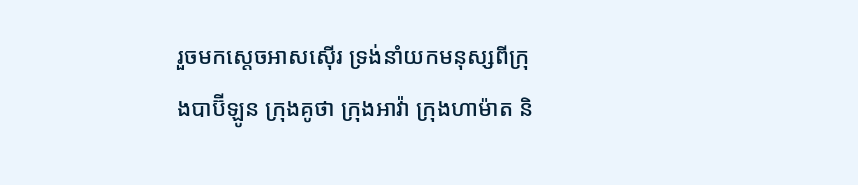រួចមកស្តេចអាស‌ស៊ើរ ទ្រង់នាំយកមនុស្សពីក្រុងបាប៊ី‌ឡូន ក្រុងគូថា ក្រុងអាវ៉ា ក្រុងហាម៉ាត និ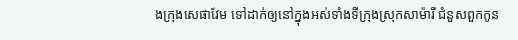ងក្រុងសេផា‌វែម ទៅដាក់ឲ្យនៅក្នុងអស់ទាំងទីក្រុងស្រុកសាម៉ារី ជំនួសពួកកូន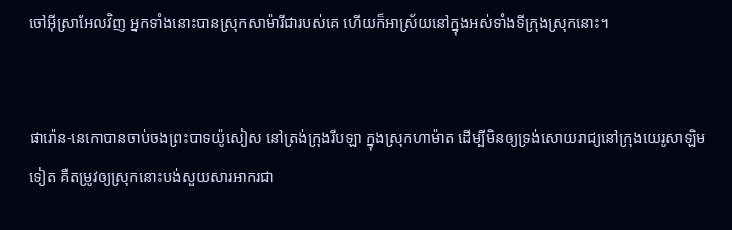ចៅអ៊ីស្រា‌អែលវិញ អ្នកទាំងនោះបានស្រុកសាម៉ារីជារបស់គេ ហើយក៏អាស្រ័យនៅក្នុងអស់ទាំងទីក្រុងស្រុកនោះ។


ផារ៉ោន-នេកោបានចាប់ចងព្រះបាទយ៉ូសៀស នៅត្រង់ក្រុងរីបឡា ក្នុងស្រុកហាម៉ាត ដើម្បីមិនឲ្យទ្រង់សោយ‌រាជ្យនៅក្រុងយេរូ‌សាឡិមទៀត គឺតម្រូវឲ្យស្រុកនោះបង់សួយសារអាករជា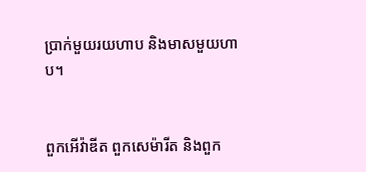ប្រាក់មួយរយហាប និងមាសមួយហាប។


ពួកអើវ៉ា‌ឌីត ពួកសេម៉ា‌រីត និងពួក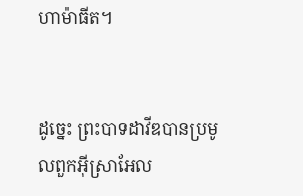ហាម៉ា‌ធីត។


ដូច្នេះ ព្រះបាទដាវីឌបានប្រមូលពួកអ៊ីស្រា‌អែល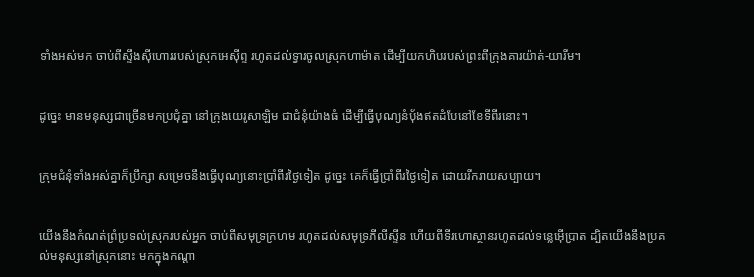ទាំងអស់មក ចាប់ពីស្ទឹងស៊ីហោររបស់ស្រុកអេស៊ីព្ទ រហូតដល់ទ្វារចូលស្រុកហាម៉ាត ដើម្បីយកហិបរបស់ព្រះពីក្រុងគារយ៉ាត់-យារីម។


ដូច្នេះ មានមនុស្សជាច្រើនមកប្រជុំគ្នា នៅក្រុងយេរូ‌សាឡិម ជាជំនុំយ៉ាងធំ ដើម្បីធ្វើបុណ្យនំបុ័ងឥតដំបែនៅខែទីពីរនោះ។


ក្រុមជំនុំទាំងអស់គ្នាក៏ប្រឹក្សា សម្រេចនឹងធ្វើបុណ្យនោះប្រាំពីរថ្ងៃទៀត ដូច្នេះ គេក៏ធ្វើប្រាំពីរថ្ងៃទៀត ដោយរីក‌រាយសប្បាយ។


យើងនឹងកំណត់ព្រំប្រទល់ស្រុករបស់អ្នក ចាប់ពីសមុទ្រក្រហម រហូតដល់សមុទ្រភីលី‌ស្ទីន ហើយពីទីរហោ‌ស្ថានរហូតដល់ទន្លេអ៊ើប្រាត ដ្បិតយើងនឹងប្រគល់មនុស្សនៅស្រុកនោះ មកក្នុងកណ្ដា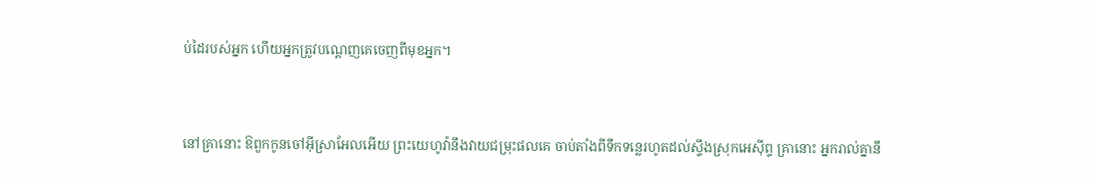ប់ដៃរបស់អ្នក ហើយអ្នកត្រូវបណ្តេញគេចេញពីមុខអ្នក។


នៅគ្រានោះ ឱពួកកូនចៅអ៊ីស្រា‌អែលអើយ ព្រះ‌យេហូវ៉ានឹងវាយជម្រុះផលគេ ចាប់តាំងពីទឹកទន្លេរហូតដល់ស្ទឹងស្រុកអេស៊ីព្ទ គ្រានោះ អ្នករាល់គ្នានឹ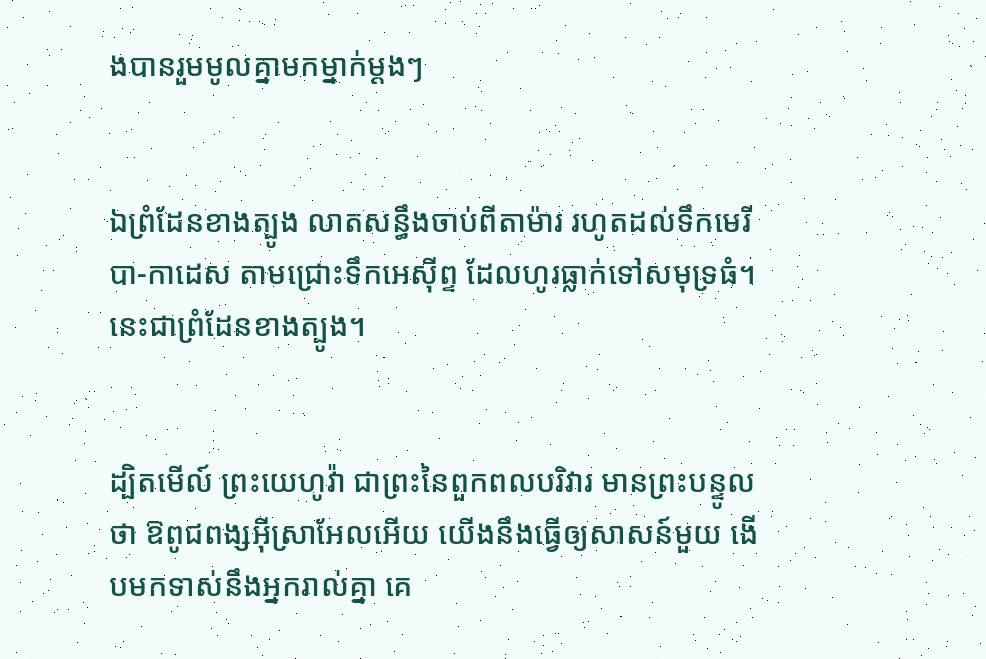ងបានរួមមូលគ្នាមកម្នាក់ម្តងៗ


ឯព្រំដែនខាងត្បូង លាតសន្ធឹងចាប់ពីតាម៉ារ រហូតដល់ទឹកមេរីបា-កាដេស តាមជ្រោះទឹកអេស៊ីព្ទ ដែលហូរធ្លាក់ទៅសមុទ្រធំ។ នេះជាព្រំ‌ដែនខាងត្បូង។


ដ្បិតមើល៍ ព្រះ‌យេហូវ៉ា ជាព្រះនៃពួកពលបរិវារ មានព្រះ‌បន្ទូលថា ឱពូជពង្សអ៊ីស្រា‌អែលអើយ យើងនឹងធ្វើឲ្យសាសន៍មួយ ងើបមកទាស់នឹងអ្នករាល់គ្នា គេ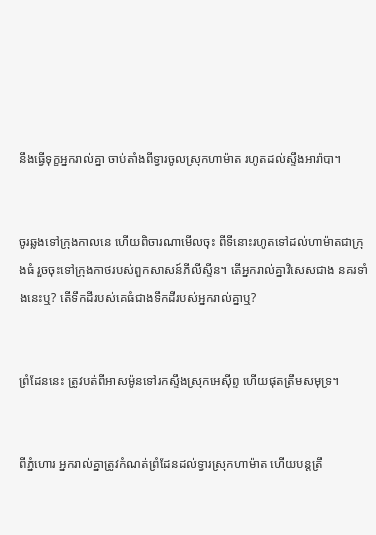នឹងធ្វើទុក្ខអ្នករាល់គ្នា ចាប់តាំងពីទ្វារចូលស្រុកហាម៉ាត រហូតដល់ស្ទឹងអារ៉ាបា។


ចូរឆ្លងទៅក្រុងកាលនេ ហើយពិចារ‌ណាមើលចុះ ពីទីនោះរហូតទៅដល់ហាម៉ាតជាក្រុងធំ រួចចុះទៅក្រុងកាថរបស់ពួកសាសន៍ភីលី‌ស្ទីន។ តើអ្នករាល់គ្នាវិសេសជាង នគរទាំងនេះឬ? តើទឹកដីរបស់គេធំជាងទឹកដីរបស់អ្នករាល់គ្នាឬ?


ព្រំដែននេះ ត្រូវបត់ពីអាសម៉ូនទៅរកស្ទឹងស្រុកអេស៊ីព្ទ ហើយផុតត្រឹមសមុទ្រ។


ពីភ្នំហោរ អ្នករាល់គ្នាត្រូវកំណត់ព្រំដែនដល់ទ្វារស្រុកហាម៉ាត ហើយបន្តត្រឹ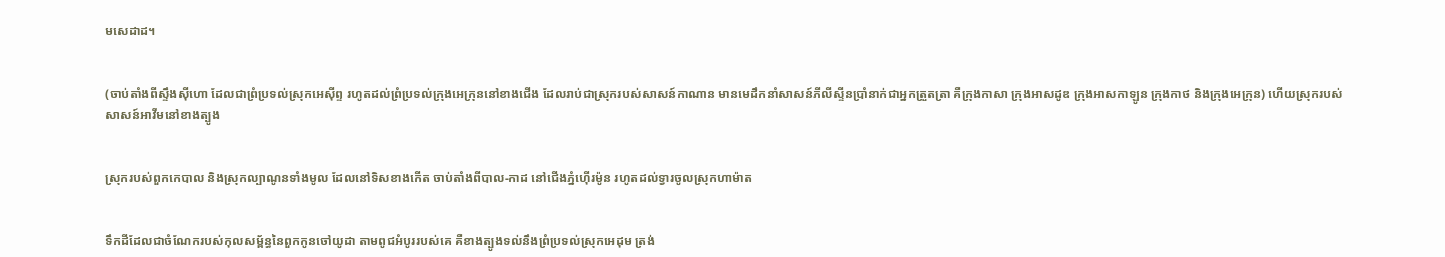មសេដាដ។


(ចាប់តាំងពីស្ទឹងស៊ីហោ ដែលជាព្រំប្រទល់ស្រុកអេស៊ីព្ទ រហូតដល់ព្រំប្រទល់ក្រុងអេក្រុននៅខាងជើង ដែលរាប់ជាស្រុករបស់សាសន៍កាណាន មានមេដឹកនាំសាសន៍ភីលី‌ស្ទីនប្រាំនាក់ជាអ្នកត្រួត‌ត្រា គឺក្រុងកាសា ក្រុងអាស‌ដូឌ ក្រុងអាស‌កា‌ឡូន ក្រុងកាថ និងក្រុងអេក្រុន) ហើយស្រុករបស់សាសន៍អាវីមនៅខាងត្បូង


ស្រុករបស់ពួកកេបាល និងស្រុកល្បាណូនទាំងមូល ដែលនៅទិសខាងកើត ចាប់តាំងពីបាល-កាដ នៅជើងភ្នំហ៊ើរម៉ូន រហូតដល់ទ្វារចូលស្រុកហាម៉ាត


ទឹកដីដែលជាចំណែករបស់កុល‌សម្ព័ន្ធនៃពួកកូនចៅយូដា តាមពូជអំបូររបស់គេ គឺខាងត្បូងទល់នឹងព្រំប្រទល់ស្រុកអេដុម ត្រង់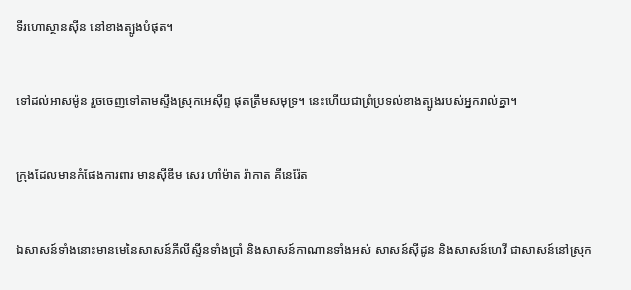ទីរហោ‌ស្ថានស៊ីន នៅខាងត្បូងបំផុត។


ទៅដល់អាសម៉ូន រួចចេញទៅតាមស្ទឹងស្រុកអេស៊ីព្ទ ផុតត្រឹមសមុទ្រ។ នេះហើយជាព្រំប្រទល់ខាងត្បូងរបស់អ្នករាល់គ្នា។


ក្រុងដែលមានកំផែងការពារ មានស៊ី‌ឌីម សេរ ហាំម៉ាត រ៉ាកាត គីនេ‌រ៉ែត


ឯសាសន៍ទាំងនោះមានមេនៃសាសន៍ភីលី‌ស្ទីនទាំងប្រាំ និងសាសន៍កាណានទាំងអស់ សាសន៍ស៊ីដូន និងសាសន៍ហេវី ជាសាសន៍នៅស្រុក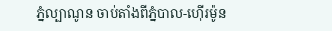ភ្នំល្បាណូន ចាប់តាំងពីភ្នំបាល-ហ៊ើរម៉ូន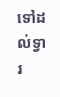ទៅដល់ទ្វារ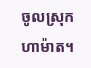ចូលស្រុកហាម៉ាត។